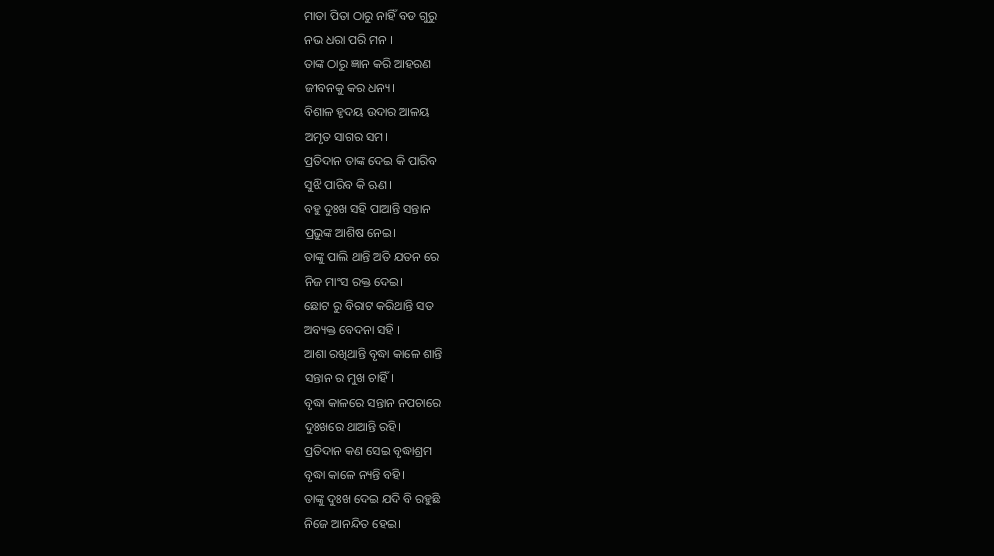ମାତା ପିତା ଠାରୁ ନାହିଁ ବଡ ଗୁରୁ
ନଭ ଧରା ପରି ମନ ।
ତାଙ୍କ ଠାରୁ ଜ୍ଞାନ କରି ଆହରଣ
ଜୀବନକୁ କର ଧନ୍ୟ।
ବିଶାଳ ହୃଦୟ ଉଦାର ଆଳୟ
ଅମୃତ ସାଗର ସମ।
ପ୍ରତିଦାନ ତାଙ୍କ ଦେଇ କି ପାରିବ
ସୁଝି ପାରିବ କି ଋଣ।
ବହୁ ଦୁଃଖ ସହି ପାଆନ୍ତି ସନ୍ତାନ
ପ୍ରଭୁଙ୍କ ଆଶିଷ ନେଇ।
ତାଙ୍କୁ ପାଲି ଥାନ୍ତି ଅତି ଯତନ ରେ
ନିଜ ମାଂସ ରକ୍ତ ଦେଇ।
ଛୋଟ ରୁ ବିରାଟ କରିଥାନ୍ତି ସତ
ଅବ୍ୟକ୍ତ ବେଦନା ସହି ।
ଆଶା ରଖିଥାନ୍ତି ବୃଦ୍ଧା କାଳେ ଶାନ୍ତି
ସନ୍ତାନ ର ମୁଖ ଚାହିଁ।
ବୃଦ୍ଧା କାଳରେ ସନ୍ତାନ ନପଚାରେ
ଦୁଃଖରେ ଥାଆନ୍ତି ରହି।
ପ୍ରତିଦାନ କଣ ସେଇ ବୃଦ୍ଧାଶ୍ରମ
ବୃଦ୍ଧା କାଳେ ନ୍ୟନ୍ତି ବହି।
ତାଙ୍କୁ ଦୁଃଖ ଦେଇ ଯଦି ବି ରହୁଛି
ନିଜେ ଆନନ୍ଦିତ ହେଇ।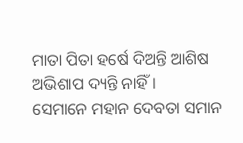ମାତା ପିତା ହର୍ଷେ ଦିଅନ୍ତି ଆଶିଷ
ଅଭିଶାପ ଦ୍ୟନ୍ତି ନାହିଁ।
ସେମାନେ ମହାନ ଦେବତା ସମାନ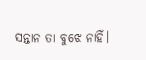ସନ୍ତାନ ତା ବୁଝେ ନାହିଁ।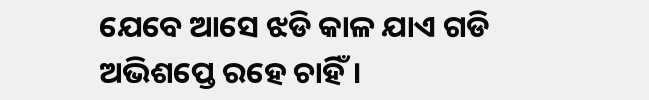ଯେବେ ଆସେ ଝଡି କାଳ ଯାଏ ଗଡି
ଅଭିଶପ୍ତେ ରହେ ଚାହିଁ।